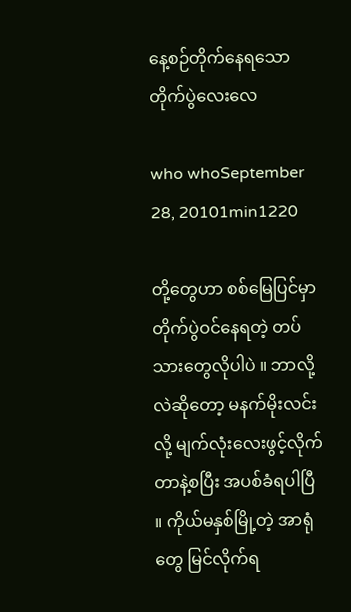နေ့စဉ်တိုက်နေရသောတိုက်ပွဲလေးလေ

who whoSeptember 28, 20101min1220

တို့တွေဟာ စစ်မြေပြင်မှာ တိုက်ပွဲဝင်နေရတဲ့ တပ်သားတွေလိုပါပဲ ။ ဘာလို့လဲဆိုတော့ မနက်မိုးလင်းလို့ မျက်လုံးလေးဖွင့်လိုက်တာနဲ့စပြီး အပစ်ခံရပါပြီ ။ ကိုယ်မနှစ်မြို့တဲ့ အာရုံတွေ မြင်လိုက်ရ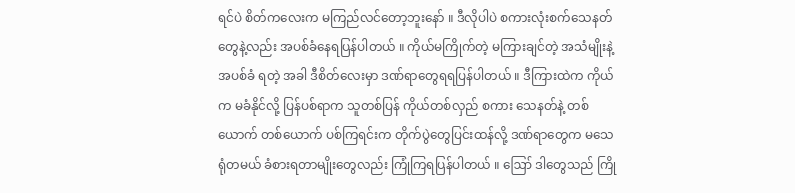ရင်ပဲ စိတ်ကလေးက မကြည်လင်တော့ဘူးနော် ။ ဒီလိုပါပဲ စကားလုံးစက်သေနတ်တွေနဲ့လည်း အပစ်ခံနေရပြန်ပါတယ် ။ ကိုယ်မကြိုက်တဲ့ မကြားချင်တဲ့ အသံမျိုးနဲ့ အပစ်ခံ ရတဲ့ အခါ ဒီစိတ်လေးမှာ ဒဏ်ရာတွေရရပြန်ပါတယ် ။ ဒီကြားထဲက ကိုယ်က မခံနိုင်လို့ ပြန်ပစ်ရာက သူတစ်ပြန် ကိုယ်တစ်လှည် စကား သေနတ်နဲ့ တစ်ယောက် တစ်ယောက် ပစ်ကြရင်းက တိုက်ပွဲတွေပြင်းထန်လို့ ဒဏ်ရာတွေက မသေရုံတမယ် ခံစားရတာမျိုးတွေလည်း ကြုံကြရပြန်ပါတယ် ။ ဪ ဒါတွေသည် ကြို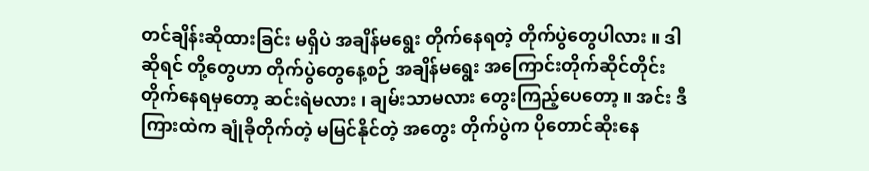တင်ချိန်းဆိုထားခြင်း မရှိပဲ အချိန်မရွေး တိုက်နေရတဲ့ တိုက်ပွဲတွေပါလား ။ ဒါဆိုရင် တို့တွေဟာ တိုက်ပွဲတွေနေ့စဉ် အချိန်မရွေး အကြောင်းတိုက်ဆိုင်တိုင်း တိုက်နေရမှတော့ ဆင်းရဲမလား ၊ ချမ်းသာမလား တွေးကြည့်ပေတော့ ။ အင်း ဒီကြားထဲက ချုံခိုတိုက်တဲ့ မမြင်နိုင်တဲ့ အတွေး တိုက်ပွဲက ပိုတောင်ဆိုးနေ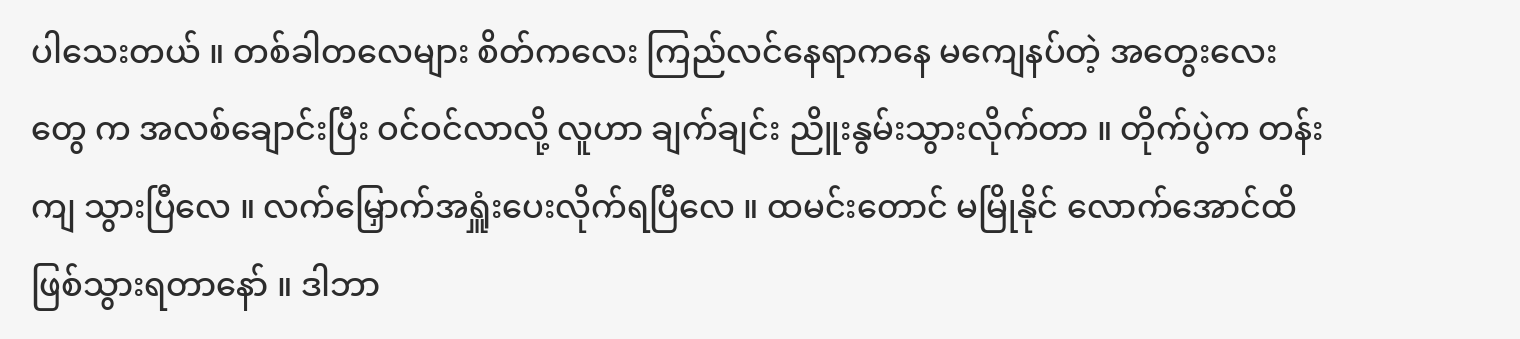ပါသေးတယ် ။ တစ်ခါတလေများ စိတ်ကလေး ကြည်လင်နေရာကနေ မကျေနပ်တဲ့ အတွေးလေးတွေ က အလစ်ချောင်းပြီး ဝင်ဝင်လာလို့ လူဟာ ချက်ချင်း ညိူးနွမ်းသွားလိုက်တာ ။ တိုက်ပွဲက တန်းကျ သွားပြီလေ ။ လက်မြှောက်အရှူံးပေးလိုက်ရပြီလေ ။ ထမင်းတောင် မမြိုနိုင် လောက်အောင်ထိ ဖြစ်သွားရတာနော် ။ ဒါဘာ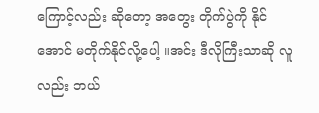ကြောင့်လည်း ဆိုတော့ အတွေး တိုက်ပွဲကို နိုင်အောင် မတိုက်နိုင်လို့ပေါ့ ။အင်း ဒီလိုကြီးသာဆို လူလည်း ဘယ်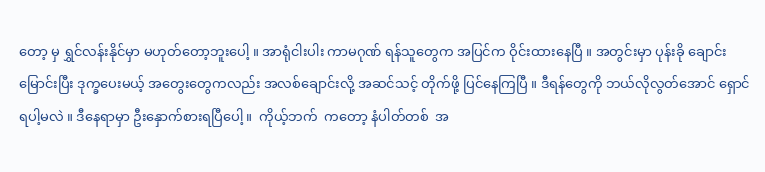တော့ မှ ရွှင်လန်းနိုင်မှာ မဟုတ်တော့ဘူးပေါ့ ။ အာရုံငါးပါး ကာမဂုဏ် ရန်သူတွေက အပြင်က ဝိုင်းထားနေပြီ ။ အတွင်းမှာ ပုန်းခို ချောင်းမြောင်းပြီး ဒုက္ခပေးမယ့် အတွေးတွေကလည်း အလစ်ချောင်းလို့ အဆင်သင့် တိုက်ဖို့ ပြင်နေကြပြီ ။ ဒီရန်တွေကို ဘယ်လိုလွတ်အောင် ရှောင်ရပါ့မလဲ ။ ဒီနေရာမှာ ဦးနှောက်စားရပြီပေါ့ ။  ကိုယ့်ဘက်  ကတော့ နံပါတ်တစ်  အ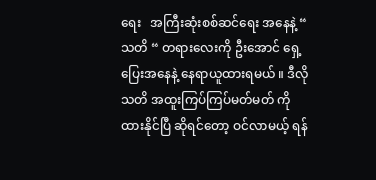ရေး   အကြီးဆုံးစစ်ဆင်ရေး အနေနဲ့ “ သတိ “ တရားလေးကို ဦးအောင် ရှေ့ပြေးအနေနဲ့ နေရာယူထားရမယ် ။ ဒီလိုသတိ အထူးကြပ်ကြပ်မတ်မတ် ကို ထားနိုင်ပြီ ဆိုရင်တော့ ဝင်လာမယ့် ရန်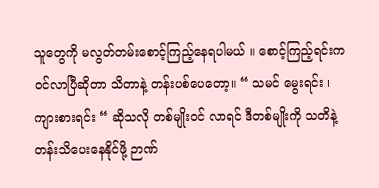သူတွေကို မလွတ်တမ်းစောင့်ကြည့်နေရပါမယ် ။ စောင့်ကြည့်ရင်းက ဝင်လာပြီဆိုတာ သိတာနဲ့ တန်းပစ်ပေတော့။ “ သမင် မွေးရင်း ၊ ကျားစားရင်း “ ဆိုသလို တစ်မျိုးဝင် လာရင် ဒီတစ်မျိုးကို သတိနဲ့ တန်းသိပေးနေနိုင်ဖို့ ဉာဏ်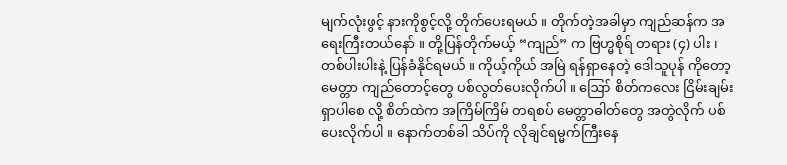မျက်လုံးဖွင့် နားကိုစွင့်လို့ တိုက်ပေးရမယ် ။ တိုက်တဲ့အခါမှာ ကျည်ဆန်က အရေးကြီးတယ်နော် ။ တို့ပြန်တိုက်မယ့် “ကျည်” က ဗြဟ္မစိုရ် တရား (၄) ပါး ၊ တစ်ပါးပါးနဲ့ ပြန်ခံနိုင်ရမယ် ။ ကိုယ့်ကိုယ် အမြဲ ရန်ရှာနေတဲ့ ဒေါသူပုန် ကိုတော့ မေတ္တာ ကျည်တောင့်တွေ ပစ်လွတ်ပေးလိုက်ပါ ။ ဪ စိတ်ကလေး ငြိမ်းချမ်း ရှာပါစေ လို့ စိတ်ထဲက အကြိမ်ကြိမ် တရစပ် မေတ္တာဓါတ်တွေ အတွဲလိုက် ပစ်ပေးလိုက်ပါ ။ နောက်တစ်ခါ သိပ်ကို လိုချင်ရမ္မက်ကြီးနေ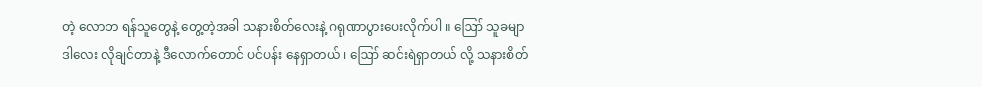တဲ့ လောဘ ရန်သူတွေနဲ့ တွေ့တဲ့အခါ သနားစိတ်လေးနဲ့ ဂရုဏာပွားပေးလိုက်ပါ ။ ဪ သူခမျာ ဒါလေး လိုချင်တာနဲ့ ဒီလောက်တောင် ပင်ပန်း နေရှာတယ် ၊ ဪ ဆင်းရဲရှာတယ် လို့ သနားစိတ်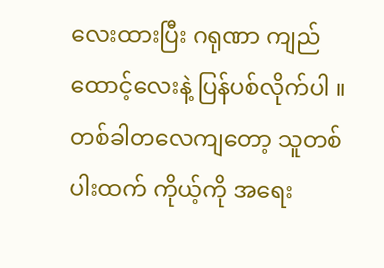လေးထားပြီး ဂရုဏာ ကျည်ထောင့်လေးနဲ့ ပြန်ပစ်လိုက်ပါ ။ တစ်ခါတလေကျတော့ သူတစ်ပါးထက် ကိုယ့်ကို အရေး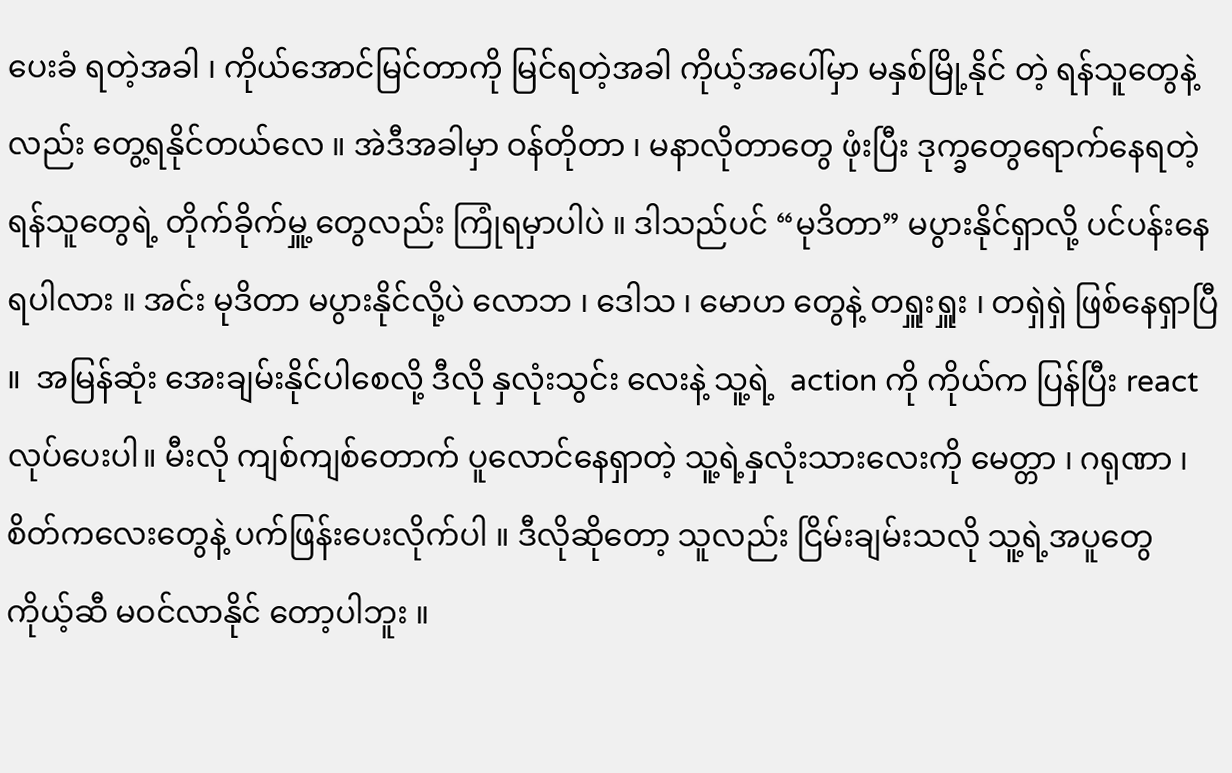ပေးခံ ရတဲ့အခါ ၊ ကိုယ်အောင်မြင်တာကို မြင်ရတဲ့အခါ ကိုယ့်အပေါ်မှာ မနှစ်မြို့နိုင် တဲ့ ရန်သူတွေနဲ့လည်း တွေ့ရနိုင်တယ်လေ ။ အဲဒီအခါမှာ ဝန်တိုတာ ၊ မနာလိုတာတွေ ဖုံးပြီး ဒုက္ခတွေရောက်နေရတဲ့ ရန်သူတွေရဲ့ တိုက်ခိုက်မှူ့ တွေလည်း ကြုံရမှာပါပဲ ။ ဒါသည်ပင် “မုဒိတာ” မပွားနိုင်ရှာလို့ ပင်ပန်းနေ ရပါလား ။ အင်း မုဒိတာ မပွားနိုင်လို့ပဲ လောဘ ၊ ဒေါသ ၊ မောဟ တွေနဲ့ တရှူးရှူး ၊ တရှဲရှဲ ဖြစ်နေရှာပြီ ။  အမြန်ဆုံး အေးချမ်းနိုင်ပါစေလို့ ဒီလို နှလုံးသွင်း လေးနဲ့ သူ့ရဲ့  action ကို ကိုယ်က ပြန်ပြီး reactလုပ်ပေးပါ။ မီးလို ကျစ်ကျစ်တောက် ပူလောင်နေရှာတဲ့ သူ့ရဲ့နှလုံးသားလေးကို မေတ္တာ ၊ ဂရုဏာ ၊ စိတ်ကလေးတွေနဲ့ ပက်ဖြန်းပေးလိုက်ပါ ။ ဒီလိုဆိုတော့ သူလည်း ငြိမ်းချမ်းသလို သူ့ရဲ့အပူတွေ ကိုယ့်ဆီ မဝင်လာနိုင် တော့ပါဘူး ။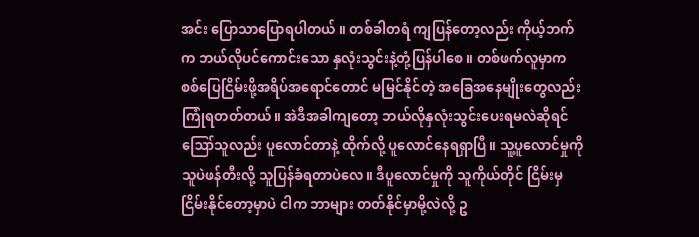အင်း ပြောသာပြောရပါတယ် ။ တစ်ခါတရံ ကျပြန်တော့လည်း ကိုယ့်ဘက်က ဘယ်လိုပင်ကောင်းသော နှလုံးသွင်းနဲ့တုံ့ပြန်ပါစေ ။ တစ်ဖက်လူမှာက စစ်ပြေငြိမ်းဖို့အရိပ်အရောင်တောင် မမြင်နိုင်တဲ့ အခြေအနေမျိုးတွေလည်း ကြုံရတတ်တယ်။ အဲဒီအခါကျတော့ ဘယ်လိုနှလုံးသွင်းပေးရမလဲဆိုရင်  ဪသူလည်း ပူလောင်တာနဲ့ ထိုက်လို့ ပူလောင်နေရရှာပြီ။ သူ့ပူလောင်မှုကို သူပဲဖန်တီးလို့ သူပြန်ခံရတာပဲလေ။ ဒီပူလောင်မှုကို သူကိုယ်တိုင် ငြိမ်းမှ ငြိမ်းနိုင်တော့မှာပဲ ငါက ဘာများ တတ်နိုင်မှာမို့လဲလို့ ဥ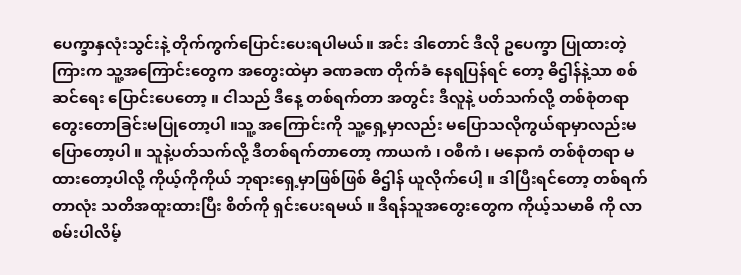ပေက္ခာနှလုံးသွင်းနဲ့ တိုက်ကွက်ပြောင်းပေးရပါမယ်။ အင်း ဒါတောင် ဒီလို ဥပေက္ခာ ပြုထားတဲ့ ကြားက သူ့အကြောင်းတွေက အတွေးထဲမှာ ခဏခဏ တိုက်ခံ နေရပြန်ရင် တော့ ဓိဌါန်နဲ့သာ စစ်ဆင်ရေး ပြောင်းပေတော့ ။ ငါသည် ဒီနေ့ တစ်ရက်တာ အတွင်း ဒီလူနဲ့ ပတ်သက်လို့ တစ်စုံတရာ တွေးတောခြင်းမပြုတော့ပါ ။သူ့ အကြောင်းကို သူ့ရှေ့မှာလည်း မပြောသလိုကွယ်ရာမှာလည်းမပြောတော့ပါ ။ သူနဲ့ပတ်သက်လို့ ဒီတစ်ရက်တာတော့ ကာယကံ ၊ ဝစီကံ ၊ မနောကံ တစ်စုံတရာ မထားတော့ပါလို့ ကိုယ့်ကိုကိုယ် ဘုရားရှေ့မှာဖြစ်ဖြစ် ဓိဌါန် ယူလိုက်ပေါ့ ။ ဒါပြီးရင်တော့ တစ်ရက်တာလုံး သတိအထူးထားပြီး စိတ်ကို ရှင်းပေးရမယ် ။ ဒီရန်သူအတွေးတွေက ကိုယ့်သမာဓိ ကို လာစမ်းပါလိမ့်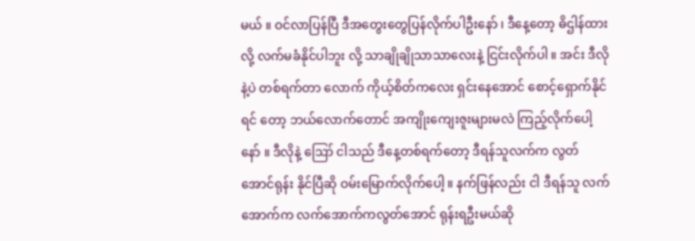မယ် ။ ဝင်လာပြန်ပြီ ဒီအတွေးတွေပြန်လိုက်ပါဦးနော် ၊ ဒီနေ့တော့ ဓိဌါန်ထားလို့ လက်မခံနိုင်ပါဘူး လို့ သာချိုချိုသာသာလေးနဲ့ ငြင်းလိုက်ပါ ။ အင်း ဒီလိုနဲ့ပဲ တစ်ရက်တာ လောက် ကိုယ့်စိတ်ကလေး ရှင်းနေအောင် စောင့်ရှောက်နိုင်ရင် တော့ ဘယ်လောက်တောင် အကျိုးကျေးဇူးများမလဲ ကြည့်လိုက်ပေါ့နော် ။ ဒီလိုနဲ့ ဪ ငါသည် ဒီနေ့တစ်ရက်တော့ ဒီရန်သူလက်က လွတ်အောင်ရုန်း နိုင်ပြီဆို ဝမ်းမြောက်လိုက်ပေါ့ ။ နက်ဖြန်လည်း ငါ ဒီရန်သူ လက်အောက်က လက်အောက်ကလွတ်အောင် ရုန်းရဦးမယ်ဆို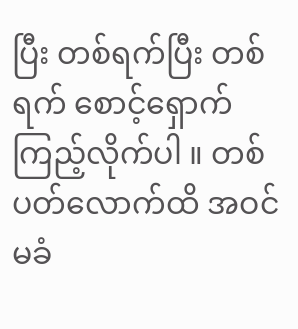ပြီး တစ်ရက်ပြီး တစ်ရက် စောင့်ရှောက် ကြည့်လိုက်ပါ ။ တစ်ပတ်လောက်ထိ အဝင်မခံ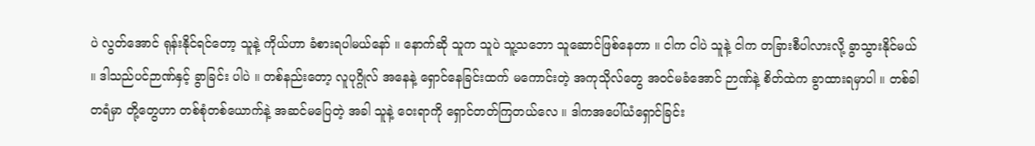ပဲ လွတ်အောင် ရုန်းနိုင်ရင်တော့ သူနဲ့ ကိုယ်ဟာ ခံစားရပါမယ်နော် ။ နောက်ဆို သူက သူပဲ သူ့သဘော သူဆောင်ဖြစ်နေတာ ။ ငါက ငါပဲ သူနဲ့ ငါက တခြားစီပါလားလို့ ခွာသွားနိုင်မယ် ။ ဒါသည်ပင်ဉာဏ်နှင့် ခွာခြင်း ပါပဲ ။ တစ်နည်းတော့ လူပုဂ္ဂိုလ် အနေနဲ့ ရှောင်နေခြင်းထက် မကောင်းတဲ့ အကုသိုလ်တွေ အဝင်မခံအောင် ဉာဏ်နဲ့ စိတ်ထဲက ခွာထားရမှာပါ ။ တစ်ခါတရံမှာ တို့တွေဟာ တစ်စုံတစ်ယောက်နဲ့ အဆင်မပြေတဲ့ အခါ သူနဲ့ ဝေးရာကို ရှောင်တတ်ကြတယ်လေ ။ ဒါကအပေါ်ယံရှောင်ခြင်း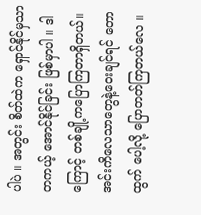ပါပဲ ။ အတွင်း စိတ်ထဲက ရှောင်နိုင်မှသာ တကယ့် အောင်နိုင်ခြင်း ဖြစ်မှာပါ ။ ဒါကြောင့် တစ်ချို့ကပြောကြတာရှိတယ်။အင်းကိလေသာတွေနဲ့ဝေးချင်ရင် တောထွက် ပေါ့လို့ ပြောတတ်ကြတယ်လေ ။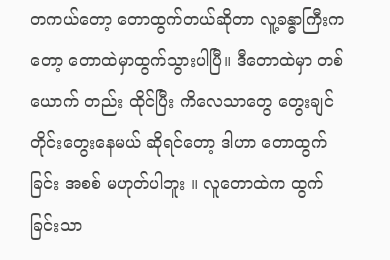တကယ်တော့ တောထွက်တယ်ဆိုတာ လူ့ခန္ဓာကြီးကတော့ တောထဲမှာထွက်သွားပါပြီ။ ဒီတောထဲမှာ တစ်ယောက် တည်း ထိုင်ပြီး ကိလေသာတွေ တွေးချင်တိုင်းတွေးနေမယ် ဆိုရင်တော့ ဒါဟာ တောထွက်ခြင်း အစစ် မဟုတ်ပါဘူး ။ လူတောထဲက ထွက်ခြင်းသာ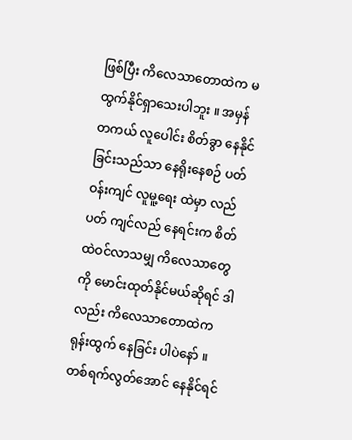ဖြစ်ပြီး ကိလေသာတောထဲက မထွက်နိုင်ရှာသေးပါဘူး ။ အမှန်တကယ် လူပေါင်း စိတ်ခွာ နေနိုင်ခြင်းသည်သာ နေရိုးနေစဉ် ပတ်ဝန်းကျင် လူမူ့ရေး ထဲမှာ လည်ပတ် ကျင်လည် နေရင်းက စိတ်ထဲဝင်လာသမျှ ကိလေသာတွေကို မောင်းထုတ်နိုင်မယ်ဆိုရင် ဒါလည်း ကိလေသာတောထဲက ရုန်းထွက် နေခြင်း ပါပဲနော် ။ တစ်ရက်လွတ်အောင် နေနိုင်ရင်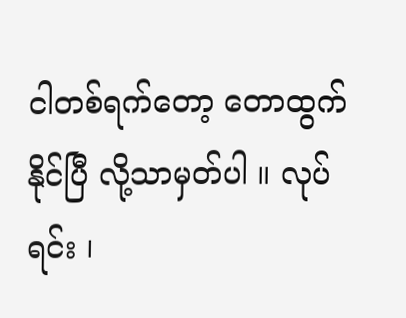ငါတစ်ရက်တော့ တောထွက်နိုင်ပြီ လို့သာမှတ်ပါ ။ လုပ်ရင်း ၊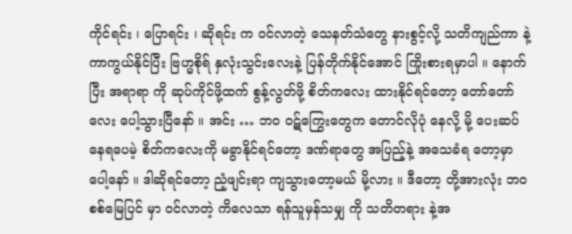ကိုင်ရင်း ၊ ပြောရင်း ၊ ဆိုရင်း က ဝင်လာတဲ့ သေနတ်သံတွေ နားစွင့်လို့ သတိကျည်ကာ နဲ့ ကာကွယ်နိုင်ပြီး ဗြဟ္မစိုရ် နှလုံးသွင်းလေးနဲ့ ပြန်တိုက်နိုင်အောင် ကြိုးစားရမှာပါ ။ နောက်ပြီး အရာရာ ကို ဆုပ်ကိုင်ဖို့ထက် စွန့်လွတ်ဖို့ စိတ်ကလေး ထားနိုင်ရင်တော့ တော်တော် လေး ပေါ့သွားပြီနော် ။ အင်း … ဘဝ ဝဋ်ကြွေးတွေက တောင်လိုပုံ နေလို့ မို့ ပေးဆပ်နေရပေမဲ့ စိတ်ကလေးကို မခွာနိုင်ရင်တော့ ဒဏ်ရာတွေ အပြည့်နဲ့ အသေခံရ တော့မှာပေါ့နော် ။ ဒါဆိုရင်တော့ ညံ့ဖျင်းရာ ကျသွားတော့မယ် မို့လား ။ ဒီတော့ တို့အားလုံး ဘဝစစ်မြေပြင် မှာ ဝင်လာတဲ့ ကိလေသာ ရန်သူမှန်သမျှ ကို သတိတရား နဲ့အ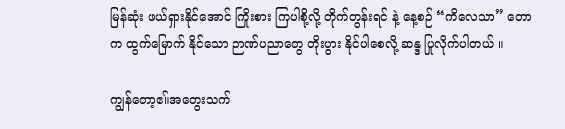မြန်ဆုံး ဖယ်ရှားနိုင်အောင် ကြိုးစား ကြပါစို့လို့ တိုက်တွန်းရင် နဲ့ နေ့စဉ် “ကိလေသာ” တောက ထွက်မြောက် နိုင်သော ဉာဏ်ပညာတွေ တိုးပွား နိုင်ပါစေလို့ ဆန္ဒ ပြုလိုက်ပါတယ် ။

ကျွန်တော့ဧ။်အတွေးသက်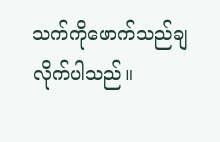သက်ကိုဖောက်သည်ချလိုက်ပါသည်။